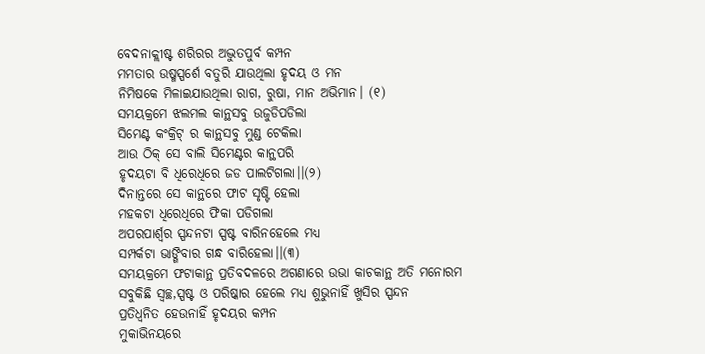ବେଦନାକ୍ଲୀଷ୍ଟ ଶରିରର ଅଦ୍ଭୁତପୁର୍ବ କମ୍ପନ
ମମତାର ଉଷ୍ମସ୍ପର୍ଶେ ବତୁରି ଯାଉଥିଲା ହୃଦୟ ଓ ମନ
ନିମିଷକେ ମିଳାଇଯାଉଥିଲା ରାଗ, ରୁଷା, ମାନ ଅଭିମାନ। (୧)
ସମୟକ୍ରମେ ଝଲମଲ କାନ୍ଥସବୁ ଉଜୁଡିପଡିଲା
ସିମେଣ୍ଟ କଂକ୍ରିଟ୍ ର କାନ୍ଥସବୁ ମୁଣ୍ଡ ଟେକିଲା
ଆଉ ଠିକ୍ ସେ ବାଲି ସିମେଣ୍ଟର କାନ୍ଥପରି
ହୃଦୟଟା ବି ଧିରେଧିରେ ଜଡ ପାଲଟିଗଲା।।(୨)
ଦିନାନ୍ତରେ ସେ କାନ୍ଥରେ ଫାଟ ସୃଷ୍ଟି ହେଲା
ମହକଟା ଧିରେଧିରେ ଫିକା ପଡିଗଲା
ଅପରପାର୍ଶ୍ବର ସ୍ପନ୍ଦନଟା ସ୍ପଷ୍ଟ ବାରିନହେଲେ ମଧ୍ୟ
ସମ୍ପର୍କଟା ଭାଙ୍ଗିବାର ଗନ୍ଧ ବାରିହେଲା।।(୩)
ସମୟକ୍ରମେ ଫଟାକାନ୍ଥ ପ୍ରତିବଦଳରେ ଅଗଣାରେ ଉଭା କାଚକାନ୍ଥ ଅତି ମନୋରମ
ସବୁକିଛି ସ୍ବଚ୍ଛ,ସ୍ପଷ୍ଟ ଓ ପରିଷ୍କାର ହେଲେ ମଧ୍ୟ ଶୁଭୁନାହିଁ ଖୁସିର ସ୍ପନ୍ଦନ
ପ୍ରତିଧ୍ବନିତ ହେଉନାହିଁ ହୃଦୟର କମ୍ପନ
ମୁକାଭିନୟରେ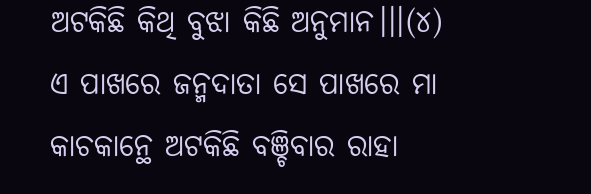ଅଟକିଛି କିଥି ବୁଝା କିଛି ଅନୁମାନ।।।(୪)
ଏ ପାଖରେ ଜନ୍ମଦାତା ସେ ପାଖରେ ମା
କାଚକାନ୍ଥେ ଅଟକିଛି ବଞ୍ଚିବାର ରାହା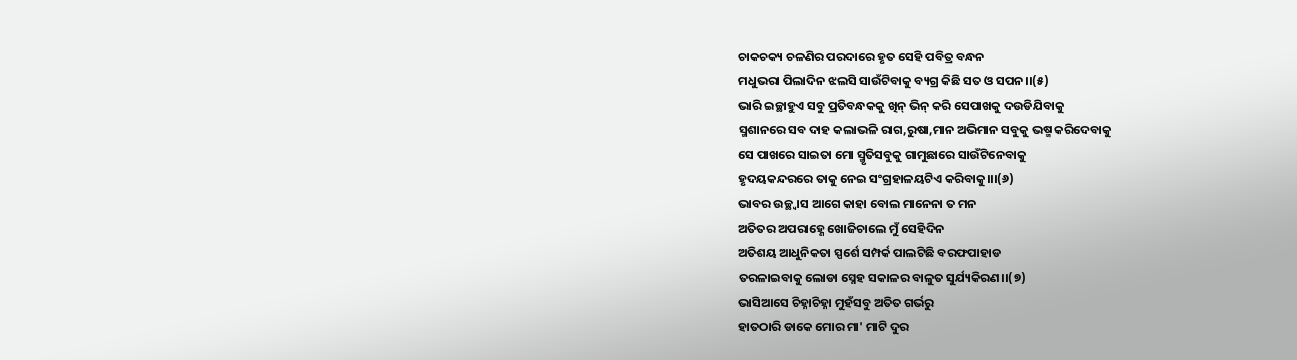ଚାକଚକ୍ୟ ଚଳଣିର ପରଦାରେ ହୃତ ସେହି ପବିତ୍ର ବନ୍ଧନ
ମଧୁଭରା ପିଲାଦିନ ଝଲସି ସାଉଁଟିବାକୁ ବ୍ୟଗ୍ର କିଛି ସତ ଓ ସପନ।।(୫)
ଭାରି ଇଚ୍ଛାହୁଏ ସବୁ ପ୍ରତିବନ୍ଧକକୁ ଖିନ୍ ଭିନ୍ କରି ସେପାଖକୁ ଦଉଡିଯିବାକୁ
ସ୍ମଶାନରେ ସବ ଦାହ କଲାଭଳି ରାଗ,ରୁଷା,ମାନ ଅଭିମାନ ସବୁକୁ ଭଷ୍ମ କରିଦେବାକୁ
ସେ ପାଖରେ ସାଇତା ମୋ ସ୍ମୃତିସବୁକୁ ଗାମୁଛାରେ ସାଉଁଟିନେବାକୁ
ହୃଦୟକନ୍ଦରରେ ତାକୁ ନେଇ ସଂଗ୍ରହାଳୟଟିଏ କରିବାକୁ।।।(୬)
ଭାବର ଉଚ୍ଛ୍ବାସ ଆଗେ କାହା ବୋଲ ମାନେନା ତ ମନ
ଅତିତର ଅପରାହ୍ଣେ ଖୋଜିଚାଲେ ମୁଁ ସେହିଦିନ
ଅତିଶୟ ଆଧୁନିକତା ସ୍ପର୍ଶେ ସମ୍ପର୍କ ପାଲଟିଛି ବରଫପାହାଡ
ତରଳାଇବାକୁ ଲୋଡା ସ୍ନେହ ସକାଳର ବାଳୁତ ସୁର୍ଯ୍ୟକିରଣ।।(୭)
ଭାସିଆସେ ଚିହ୍ନାଚିହ୍ନା ମୁହଁସବୁ ଅତିତ ଗର୍ଭରୁ
ହାତଠାରି ଡାକେ ମୋର ମା' ମାଟି ଦୁର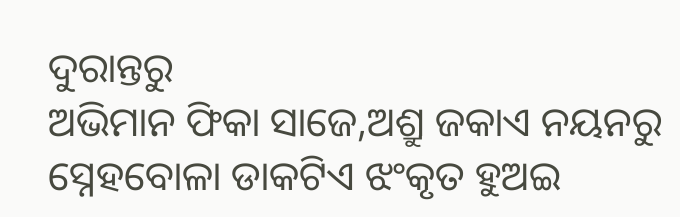ଦୁରାନ୍ତରୁ
ଅଭିମାନ ଫିକା ସାଜେ,ଅଶ୍ରୁ ଜକାଏ ନୟନରୁ
ସ୍ନେହବୋଳା ଡାକଟିଏ ଝଂକୃତ ହୁଅଇ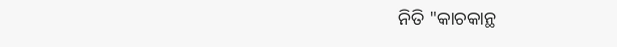ନିତି "କାଚକାନ୍ଥ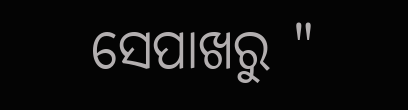ସେପାଖରୁ "